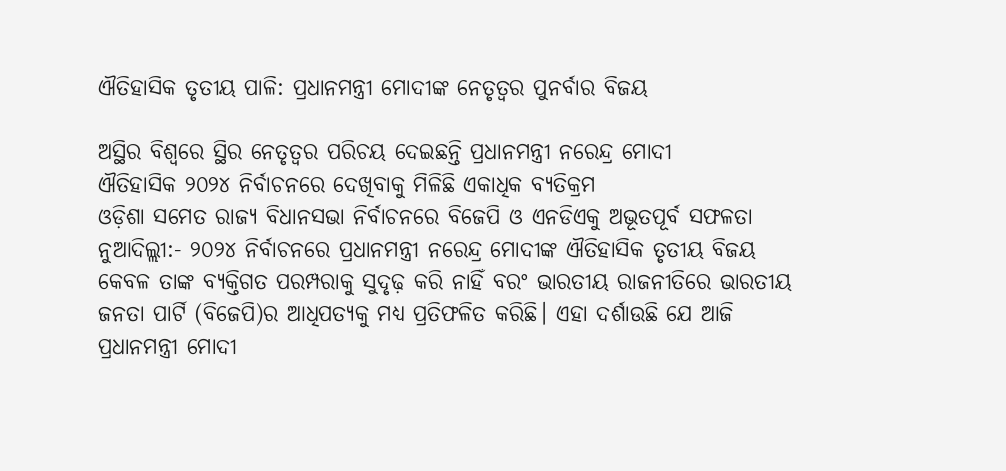ଐତିହାସିକ ତୃତୀୟ ପାଳି: ପ୍ରଧାନମନ୍ତ୍ରୀ ମୋଦୀଙ୍କ ନେତୃତ୍ୱର ପୁନର୍ବାର ବିଜୟ

ଅସ୍ଥିର ବିଶ୍ୱରେ ସ୍ଥିର ନେତୃତ୍ୱର ପରିଚୟ ଦେଇଛନ୍ତି ପ୍ରଧାନମନ୍ତ୍ରୀ ନରେନ୍ଦ୍ର ମୋଦୀ
ଐତିହାସିକ ୨୦୨୪ ନିର୍ବାଚନରେ ଦେଖିବାକୁ ମିଳିଛି ଏକାଧିକ ବ୍ୟତିକ୍ରମ
ଓଡ଼ିଶା ସମେତ ରାଜ୍ୟ ବିଧାନସଭା ନିର୍ବାଚନରେ ବିଜେପି ଓ ଏନଡିଏକୁ ଅଭୂତପୂର୍ବ ସଫଳତା
ନୁଆଦିଲ୍ଲୀ:- ୨୦୨୪ ନିର୍ବାଚନରେ ପ୍ରଧାନମନ୍ତ୍ରୀ ନରେନ୍ଦ୍ର ମୋଦୀଙ୍କ ଐତିହାସିକ ତୃତୀୟ ବିଜୟ କେବଳ ତାଙ୍କ ବ୍ୟକ୍ତିଗତ ପରମ୍ପରାକୁ ସୁଦୃଢ଼ କରି ନାହିଁ ବରଂ ଭାରତୀୟ ରାଜନୀତିରେ ଭାରତୀୟ ଜନତା ପାର୍ଟି (ବିଜେପି)ର ଆଧିପତ୍ୟକୁ ମଧ୍ୟ ପ୍ରତିଫଳିତ କରିଛି। ଏହା ଦର୍ଶାଉଛି ଯେ ଆଜି ପ୍ରଧାନମନ୍ତ୍ରୀ ମୋଦୀ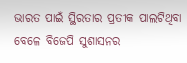ଭାରତ ପାଇଁ ସ୍ଥିରତାର ପ୍ରତୀକ ପାଲଟିଥିବା ବେଳେ ବିଜେପି ସୁଶାସନର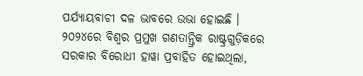ପର୍ଯ୍ୟାୟବାଚୀ ଦଳ ଭାବରେ ଉଭା ହୋଇଛି ।
୨୦୨୪ରେ ବିଶ୍ୱର ପ୍ରମୁଖ ଗଣତାନ୍ତ୍ରିକ ରାଷ୍ଟ୍ରଗୁଡ଼ିକରେ ସରକାର ବିରୋଧୀ ହାୱା ପ୍ରବାହିତ ହୋଇଥିଲା,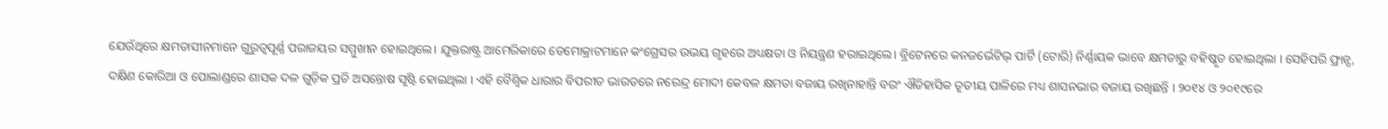ଯେଉଁଥିରେ କ୍ଷମତାସୀନମାନେ ଗୁରୁତ୍ୱପୂର୍ଣ୍ଣ ପରାଜୟର ସମ୍ମୁଖୀନ ହୋଇଥିଲେ। ଯୁକ୍ତରାଷ୍ଟ୍ର ଆମେରିକାରେ ଡେମୋକ୍ରାଟମାନେ କଂଗ୍ରେସର ଉଭୟ ଗୃହରେ ଅଧ୍ୟକ୍ଷତା ଓ ନିୟନ୍ତ୍ରଣ ହରାଇଥିଲେ। ବ୍ରିଟେନରେ କନଜର୍ଭେଟିଭ୍ ପାର୍ଟି (ଟୋରି) ନିର୍ଣ୍ଣାୟକ ଭାବେ କ୍ଷମତାରୁ ବହିଷ୍କୃତ ହୋଇଥିଲା । ସେହିପରି ଫ୍ରାନ୍ସ, ଦକ୍ଷିଣ କୋରିଆ ଓ ପୋଲାଣ୍ଡରେ ଶାସକ ଦଳ ଗୁଡ଼ିକ ପ୍ରତି ଅସନ୍ତୋଷ ସୃଷ୍ଟି ହୋଇଥିଲା । ଏହି ବୈଶ୍ୱିକ ଧାରାର ବିପରୀତ ଭାରତରେ ନରେନ୍ଦ୍ର ମୋଦୀ କେବଳ କ୍ଷମତା ବଜାୟ ରଖିନାହାନ୍ତି ବରଂ ଐତିହାସିକ ତୃତୀୟ ପାଳିରେ ମଧ୍ୟ ଶାସନଭାର ବଜାୟ ରଖିଛନ୍ତି । ୨୦୧୪ ଓ ୨୦୧୯ରେ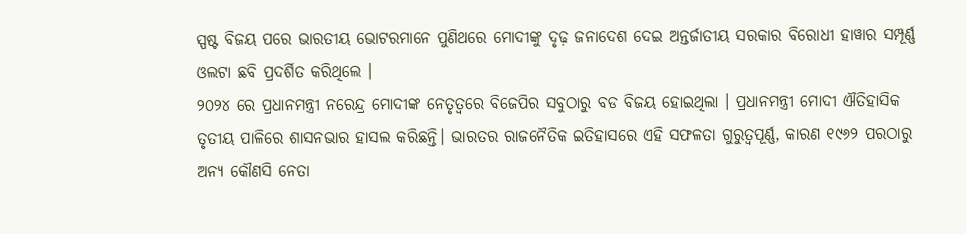ସ୍ପଷ୍ଟ ବିଜୟ ପରେ ଭାରତୀୟ ଭୋଟରମାନେ ପୁଣିଥରେ ମୋଦୀଙ୍କୁ ଦୃଢ଼ ଜନାଦେଶ ଦେଇ ଅନ୍ତର୍ଜାତୀୟ ସରକାର ବିରୋଧୀ ହାୱାର ସମ୍ପୂର୍ଣ୍ଣ ଓଲଟା ଛବି ପ୍ରଦର୍ଶିତ କରିଥିଲେ ।
୨୦୨୪ ରେ ପ୍ରଧାନମନ୍ତ୍ରୀ ନରେନ୍ଦ୍ର ମୋଦୀଙ୍କ ନେତୃତ୍ୱରେ ବିଜେପିର ସବୁଠାରୁ ବଡ ବିଜୟ ହୋଇଥିଲା । ପ୍ରଧାନମନ୍ତ୍ରୀ ମୋଦୀ ଐତିହାସିକ ତୃତୀୟ ପାଳିରେ ଶାସନଭାର ହାସଲ କରିଛନ୍ତି। ଭାରତର ରାଜନୈତିକ ଇତିହାସରେ ଏହି ସଫଳତା ଗୁରୁତ୍ୱପୂର୍ଣ୍ଣ, କାରଣ ୧୯୬୨ ପରଠାରୁ ଅନ୍ୟ କୌଣସି ନେତା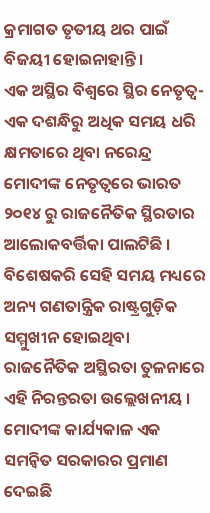କ୍ରମାଗତ ତୃତୀୟ ଥର ପାଇଁ ବିଜୟୀ ହୋଇନାହାନ୍ତି।
ଏକ ଅସ୍ଥିର ବିଶ୍ୱରେ ସ୍ଥିର ନେତୃତ୍ୱ-ଏକ ଦଶନ୍ଧିରୁ ଅଧିକ ସମୟ ଧରି କ୍ଷମତାରେ ଥିବା ନରେନ୍ଦ୍ର ମୋଦୀଙ୍କ ନେତୃତ୍ୱରେ ଭାରତ ୨୦୧୪ ରୁ ରାଜନୈତିକ ସ୍ଥିରତାର ଆଲୋକବର୍ତ୍ତିକା ପାଲଟିଛି । ବିଶେଷକରି ସେହି ସମୟ ମଧ୍ୟରେ ଅନ୍ୟ ଗଣତାନ୍ତ୍ରିକ ରାଷ୍ଟ୍ରଗୁଡ଼ିକ ସମ୍ମୁଖୀନ ହୋଇଥିବା ରାଜନୈତିକ ଅସ୍ଥିରତା ତୁଳନାରେ ଏହି ନିରନ୍ତରତା ଉଲ୍ଲେଖନୀୟ ।
ମୋଦୀଙ୍କ କାର୍ଯ୍ୟକାଳ ଏକ ସମନ୍ୱିତ ସରକାରର ପ୍ରମାଣ ଦେଇଛି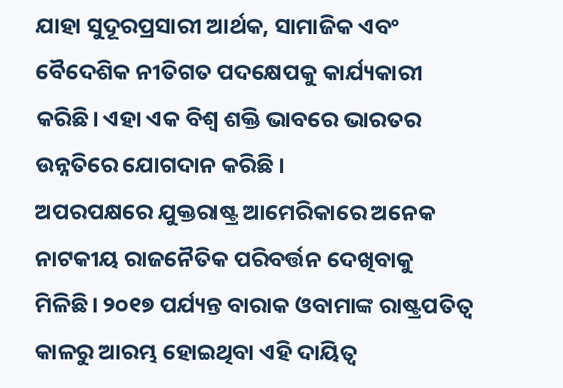ଯାହା ସୁଦୂରପ୍ରସାରୀ ଆର୍ଥକ, ସାମାଜିକ ଏବଂ ବୈଦେଶିକ ନୀତିଗତ ପଦକ୍ଷେପକୁ କାର୍ଯ୍ୟକାରୀ କରିଛି। ଏହା ଏକ ବିଶ୍ୱ ଶକ୍ତି ଭାବରେ ଭାରତର ଉନ୍ନତିରେ ଯୋଗଦାନ କରିଛି ।
ଅପରପକ୍ଷରେ ଯୁକ୍ତରାଷ୍ଟ୍ର ଆମେରିକାରେ ଅନେକ ନାଟକୀୟ ରାଜନୈତିକ ପରିବର୍ତ୍ତନ ଦେଖିବାକୁ ମିଳିଛି। ୨୦୧୭ ପର୍ଯ୍ୟନ୍ତ ବାରାକ ଓବାମାଙ୍କ ରାଷ୍ଟ୍ରପତିତ୍ୱ କାଳରୁ ଆରମ୍ଭ ହୋଇଥିବା ଏହି ଦାୟିତ୍ୱ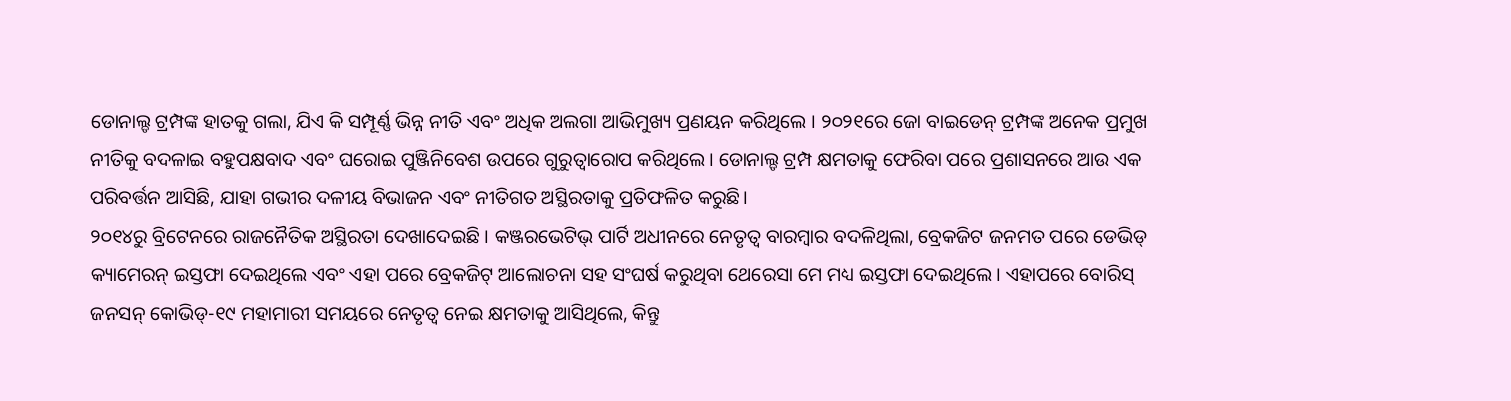ଡୋନାଲ୍ଡ ଟ୍ରମ୍ପଙ୍କ ହାତକୁ ଗଲା, ଯିଏ କି ସମ୍ପୂର୍ଣ୍ଣ ଭିନ୍ନ ନୀତି ଏବଂ ଅଧିକ ଅଲଗା ଆଭିମୁଖ୍ୟ ପ୍ରଣୟନ କରିଥିଲେ । ୨୦୨୧ରେ ଜୋ ବାଇଡେନ୍ ଟ୍ରମ୍ପଙ୍କ ଅନେକ ପ୍ରମୁଖ ନୀତିକୁ ବଦଳାଇ ବହୁପକ୍ଷବାଦ ଏବଂ ଘରୋଇ ପୁଞ୍ଜିନିବେଶ ଉପରେ ଗୁରୁତ୍ୱାରୋପ କରିଥିଲେ। ଡୋନାଲ୍ଡ ଟ୍ରମ୍ପ କ୍ଷମତାକୁ ଫେରିବା ପରେ ପ୍ରଶାସନରେ ଆଉ ଏକ ପରିବର୍ତ୍ତନ ଆସିଛି, ଯାହା ଗଭୀର ଦଳୀୟ ବିଭାଜନ ଏବଂ ନୀତିଗତ ଅସ୍ଥିରତାକୁ ପ୍ରତିଫଳିତ କରୁଛି।
୨୦୧୪ରୁ ବ୍ରିଟେନରେ ରାଜନୈତିକ ଅସ୍ଥିରତା ଦେଖାଦେଇଛି । କଞ୍ଜରଭେଟିଭ୍ ପାର୍ଟି ଅଧୀନରେ ନେତୃତ୍ୱ ବାରମ୍ବାର ବଦଳିଥିଲା, ବ୍ରେକଜିଟ ଜନମତ ପରେ ଡେଭିଡ୍ କ୍ୟାମେରନ୍ ଇସ୍ତଫା ଦେଇଥିଲେ ଏବଂ ଏହା ପରେ ବ୍ରେକଜିଟ୍ ଆଲୋଚନା ସହ ସଂଘର୍ଷ କରୁଥିବା ଥେରେସା ମେ ମଧ୍ୟ ଇସ୍ତଫା ଦେଇଥିଲେ। ଏହାପରେ ବୋରିସ୍ ଜନସନ୍ କୋଭିଡ୍-୧୯ ମହାମାରୀ ସମୟରେ ନେତୃତ୍ୱ ନେଇ କ୍ଷମତାକୁ ଆସିଥିଲେ, କିନ୍ତୁ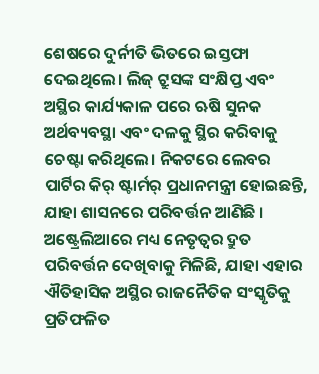ଶେଷରେ ଦୁର୍ନୀତି ଭିତରେ ଇସ୍ତଫା ଦେଇଥିଲେ। ଲିଜ୍ ଟ୍ରୁସଙ୍କ ସଂକ୍ଷିପ୍ତ ଏବଂ ଅସ୍ଥିର କାର୍ଯ୍ୟକାଳ ପରେ ଋଷି ସୁନକ ଅର୍ଥବ୍ୟବସ୍ଥା ଏବଂ ଦଳକୁ ସ୍ଥିର କରିବାକୁ ଚେଷ୍ଟା କରିଥିଲେ। ନିକଟରେ ଲେବର ପାର୍ଟିର କିର୍ ଷ୍ଟାର୍ମର୍ ପ୍ରଧାନମନ୍ତ୍ରୀ ହୋଇଛନ୍ତି, ଯାହା ଶାସନରେ ପରିବର୍ତ୍ତନ ଆଣିଛି ।
ଅଷ୍ଟ୍ରେଲିଆରେ ମଧ୍ୟ ନେତୃତ୍ୱର ଦ୍ରୁତ ପରିବର୍ତ୍ତନ ଦେଖିବାକୁ ମିଳିଛି, ଯାହା ଏହାର ଐତିହାସିକ ଅସ୍ଥିର ରାଜନୈତିକ ସଂସ୍କୃତିକୁ ପ୍ରତିଫଳିତ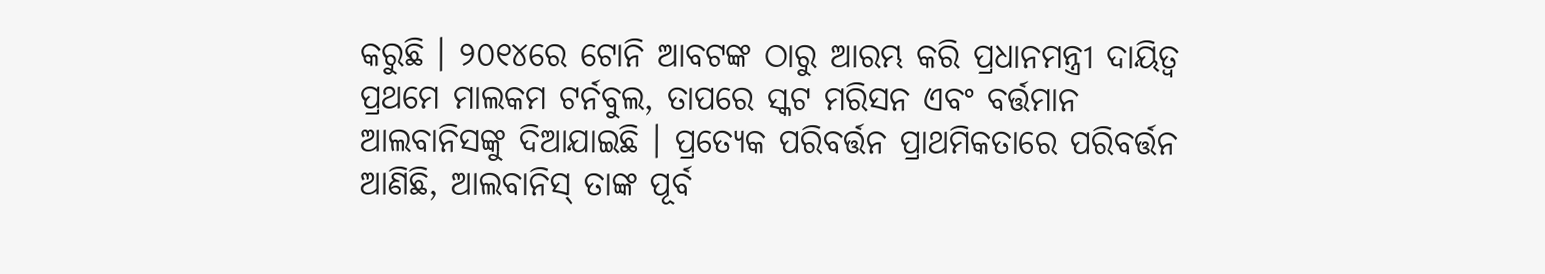କରୁଛି । ୨୦୧୪ରେ ଟୋନି ଆବଟଙ୍କ ଠାରୁ ଆରମ୍ଭ କରି ପ୍ରଧାନମନ୍ତ୍ରୀ ଦାୟିତ୍ୱ ପ୍ରଥମେ ମାଲକମ ଟର୍ନବୁଲ, ତାପରେ ସ୍କଟ ମରିସନ ଏବଂ ବର୍ତ୍ତମାନ ଆଲବାନିସଙ୍କୁ ଦିଆଯାଇଛି । ପ୍ରତ୍ୟେକ ପରିବର୍ତ୍ତନ ପ୍ରାଥମିକତାରେ ପରିବର୍ତ୍ତନ ଆଣିଛି, ଆଲବାନିସ୍ ତାଙ୍କ ପୂର୍ବ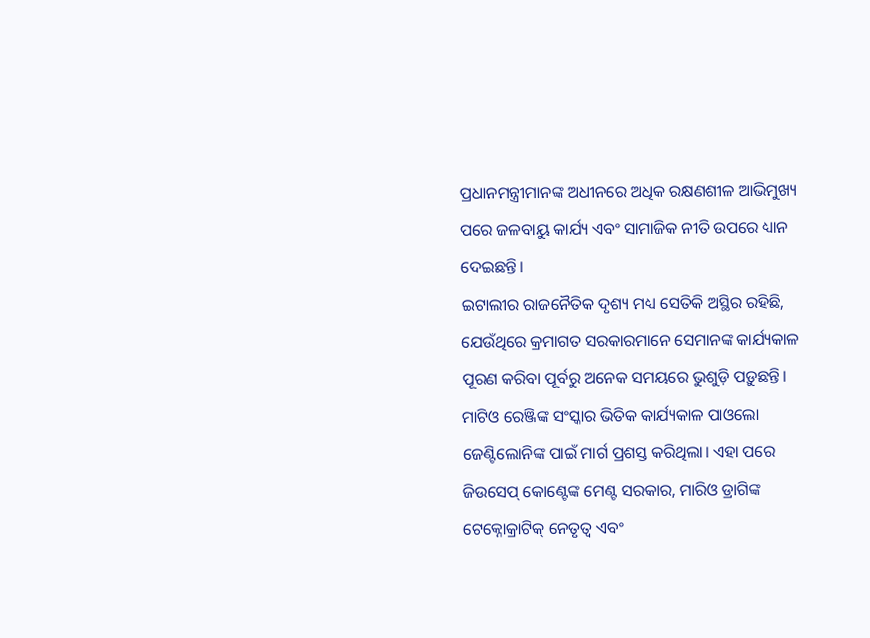ପ୍ରଧାନମନ୍ତ୍ରୀମାନଙ୍କ ଅଧୀନରେ ଅଧିକ ରକ୍ଷଣଶୀଳ ଆଭିମୁଖ୍ୟ ପରେ ଜଳବାୟୁ କାର୍ଯ୍ୟ ଏବଂ ସାମାଜିକ ନୀତି ଉପରେ ଧ୍ୟାନ ଦେଇଛନ୍ତି।
ଇଟାଲୀର ରାଜନୈତିକ ଦୃଶ୍ୟ ମଧ୍ୟ ସେତିକି ଅସ୍ଥିର ରହିଛି, ଯେଉଁଥିରେ କ୍ରମାଗତ ସରକାରମାନେ ସେମାନଙ୍କ କାର୍ଯ୍ୟକାଳ ପୂରଣ କରିବା ପୂର୍ବରୁ ଅନେକ ସମୟରେ ଭୁଶୁଡ଼ି ପଡ଼ୁଛନ୍ତି। ମାଟିଓ ରେଞ୍ଜିଙ୍କ ସଂସ୍କାର ଭିତିକ କାର୍ଯ୍ୟକାଳ ପାଓଲୋ ଜେଣ୍ଟିଲୋନିଙ୍କ ପାଇଁ ମାର୍ଗ ପ୍ରଶସ୍ତ କରିଥିଲା। ଏହା ପରେ ଜିଉସେପ୍ କୋଣ୍ଟେଙ୍କ ମେଣ୍ଟ ସରକାର, ମାରିଓ ଡ୍ରାଗିଙ୍କ ଟେକ୍ନୋକ୍ରାଟିକ୍ ନେତୃତ୍ୱ ଏବଂ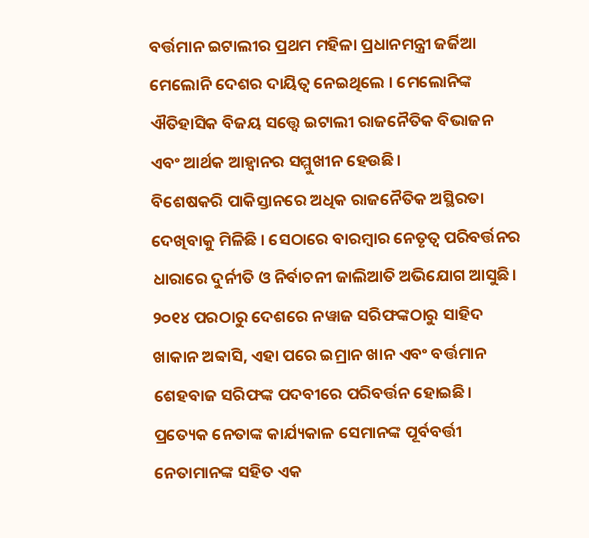ବର୍ତ୍ତମାନ ଇଟାଲୀର ପ୍ରଥମ ମହିଳା ପ୍ରଧାନମନ୍ତ୍ରୀ ଜର୍ଜିଆ ମେଲୋନି ଦେଶର ଦାୟିତ୍ୱ ନେଇଥିଲେ । ମେଲୋନିଙ୍କ ଐତିହାସିକ ବିଜୟ ସତ୍ତ୍ୱେ ଇଟାଲୀ ରାଜନୈତିକ ବିଭାଜନ ଏବଂ ଆର୍ଥକ ଆହ୍ୱାନର ସମ୍ମୁଖୀନ ହେଉଛି।
ବିଶେଷକରି ପାକିସ୍ତାନରେ ଅଧିକ ରାଜନୈତିକ ଅସ୍ଥିରତା ଦେଖିବାକୁ ମିଳିଛି । ସେଠାରେ ବାରମ୍ବାର ନେତୃତ୍ୱ ପରିବର୍ତ୍ତନର ଧାରାରେ ଦୁର୍ନୀତି ଓ ନିର୍ବାଚନୀ ଜାଲିଆତି ଅଭିଯୋଗ ଆସୁଛି। ୨୦୧୪ ପରଠାରୁ ଦେଶରେ ନୱାଜ ସରିଫଙ୍କଠାରୁ ସାହିଦ ଖାକାନ ଅବ୍ୱାସି, ଏହା ପରେ ଇମ୍ରାନ ଖାନ ଏବଂ ବର୍ତ୍ତମାନ ଶେହବାଜ ସରିଫଙ୍କ ପଦବୀରେ ପରିବର୍ତ୍ତନ ହୋଇଛି। ପ୍ରତ୍ୟେକ ନେତାଙ୍କ କାର୍ଯ୍ୟକାଳ ସେମାନଙ୍କ ପୂର୍ବବର୍ତ୍ତୀ ନେତାମାନଙ୍କ ସହିତ ଏକ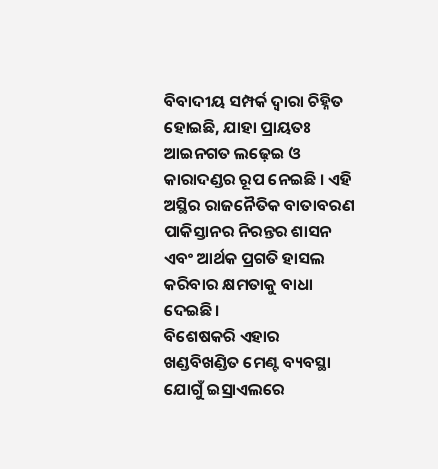ବିବାଦୀୟ ସମ୍ପର୍କ ଦ୍ୱାରା ଚିହ୍ନିତ ହୋଇଛି, ଯାହା ପ୍ରାୟତଃ ଆଇନଗତ ଲଢ଼େଇ ଓ କାରାଦଣ୍ଡର ରୂପ ନେଇଛି । ଏହି ଅସ୍ଥିର ରାଜନୈତିକ ବାତାବରଣ ପାକିସ୍ତାନର ନିରନ୍ତର ଶାସନ ଏବଂ ଆର୍ଥକ ପ୍ରଗତି ହାସଲ କରିବାର କ୍ଷମତାକୁ ବାଧା ଦେଇଛି।
ବିଶେଷକରି ଏହାର ଖଣ୍ଡବିଖଣ୍ଡିତ ମେଣ୍ଟ ବ୍ୟବସ୍ଥା ଯୋଗୁଁ ଇସ୍ରାଏଲରେ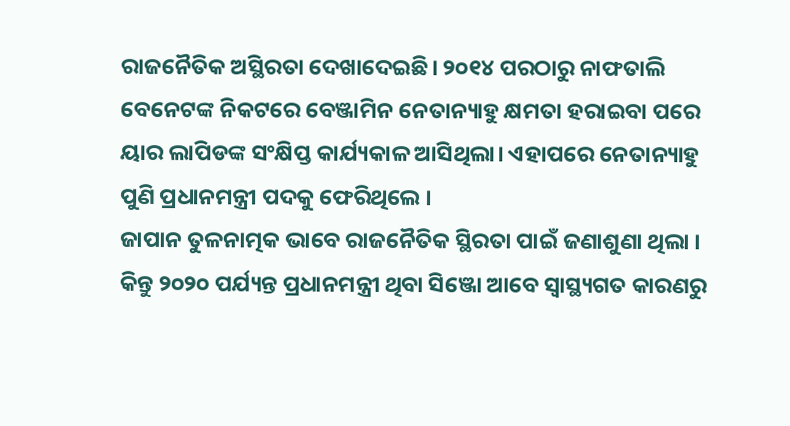ରାଜନୈତିକ ଅସ୍ଥିରତା ଦେଖାଦେଇଛି। ୨୦୧୪ ପରଠାରୁ ନାଫତାଲି ବେନେଟଙ୍କ ନିକଟରେ ବେଞ୍ଜାମିନ ନେତାନ୍ୟାହୁ କ୍ଷମତା ହରାଇବା ପରେ ୟାର ଲାପିଡଙ୍କ ସଂକ୍ଷିପ୍ତ କାର୍ଯ୍ୟକାଳ ଆସିଥିଲା। ଏହାପରେ ନେତାନ୍ୟାହୁ ପୁଣି ପ୍ରଧାନମନ୍ତ୍ରୀ ପଦକୁ ଫେରିଥିଲେ ।
ଜାପାନ ତୁଳନାତ୍ମକ ଭାବେ ରାଜନୈତିକ ସ୍ଥିରତା ପାଇଁ ଜଣାଶୁଣା ଥିଲା । କିନ୍ତୁ ୨୦୨୦ ପର୍ଯ୍ୟନ୍ତ ପ୍ରଧାନମନ୍ତ୍ରୀ ଥିବା ସିଞ୍ଜୋ ଆବେ ସ୍ୱାସ୍ଥ୍ୟଗତ କାରଣରୁ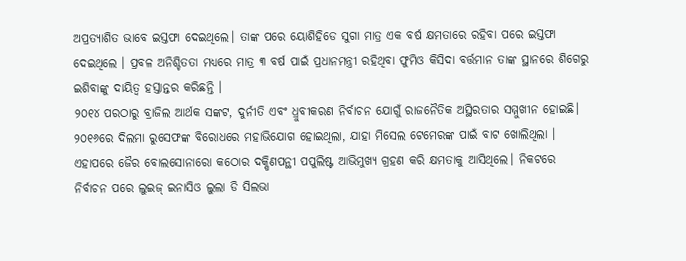ଅପ୍ରତ୍ୟାଶିତ ଭାବେ ଇସ୍ତଫା ଦେଇଥିଲେ। ତାଙ୍କ ପରେ ୟୋଶିହିଡେ ସୁଗା ମାତ୍ର ଏକ ବର୍ଷ କ୍ଷମତାରେ ରହିବା ପରେ ଇସ୍ତଫା ଦେଇଥିଲେ । ପ୍ରବଳ ଅନିଶ୍ଚିତତା ମଧ୍ୟରେ ମାତ୍ର ୩ ବର୍ଷ ପାଇଁ ପ୍ରଧାନମନ୍ତ୍ରୀ ରହିଥିବା ଫୁମିଓ କିସିଦା ବର୍ତ୍ତମାନ ତାଙ୍କ ସ୍ଥାନରେ ଶିଗେରୁ ଇଶିବାଙ୍କୁ ଦାୟିତ୍ୱ ହସ୍ତାନ୍ତର କରିଛନ୍ତି ।
୨୦୧୪ ପରଠାରୁ ବ୍ରାଜିଲ ଆର୍ଥକ ସଙ୍କଟ, ଦୁର୍ନୀତି ଏବଂ ଧ୍ରୁବୀକରଣ ନିର୍ବାଚନ ଯୋଗୁଁ ରାଜନୈତିକ ଅସ୍ଥିରତାର ସମ୍ମୁଖୀନ ହୋଇଛି। ୨୦୧୬ରେ ଦିଲମା ରୁସେଫଙ୍କ ବିରୋଧରେ ମହାଭିଯୋଗ ହୋଇଥିଲା, ଯାହା ମିସେଲ ଟେମେରଙ୍କ ପାଇଁ ବାଟ ଖୋଲିଥିଲା । ଏହାପରେ ଜୈର ବୋଲସୋନାରୋ କଠୋର ଦକ୍ଷିଣପନ୍ଥୀ ପପୁଲିଷ୍ଟ ଆଭିମୁଖ୍ୟ ଗ୍ରହଣ କରି କ୍ଷମତାକୁ ଆସିଥିଲେ। ନିକଟରେ ନିର୍ବାଚନ ପରେ ଲୁଇଜ୍ ଇନାସିଓ ଲୁଲା ଡି ସିଲଭା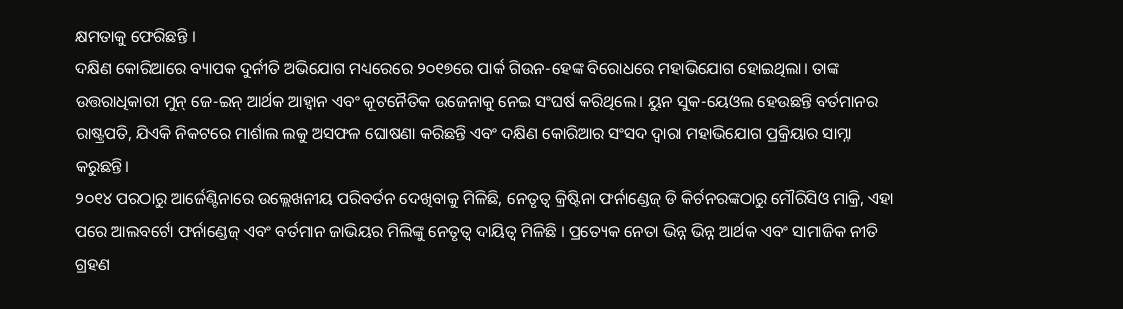କ୍ଷମତାକୁ ଫେରିଛନ୍ତି ।
ଦକ୍ଷିଣ କୋରିଆରେ ବ୍ୟାପକ ଦୁର୍ନୀତି ଅଭିଯୋଗ ମଧ୍ୟରେରେ ୨୦୧୭ରେ ପାର୍କ ଗିଉନ-ହେଙ୍କ ବିରୋଧରେ ମହାଭିଯୋଗ ହୋଇଥିଲା। ତାଙ୍କ ଉତ୍ତରାଧିକାରୀ ମୁନ୍ ଜେ-ଇନ୍ ଆର୍ଥକ ଆହ୍ୱାନ ଏବଂ କୂଟନୈତିକ ଉଜେନାକୁ ନେଇ ସଂଘର୍ଷ କରିଥିଲେ। ୟୁନ ସୁକ-ୟେଓଲ ହେଉଛନ୍ତି ବର୍ତମାନର ରାଷ୍ଟ୍ରପତି, ଯିଏକି ନିକଟରେ ମାର୍ଶାଲ ଲକୁ ଅସଫଳ ଘୋଷଣା କରିଛନ୍ତି ଏବଂ ଦକ୍ଷିଣ କୋରିଆର ସଂସଦ ଦ୍ୱାରା ମହାଭିଯୋଗ ପ୍ରକ୍ରିୟାର ସାମ୍ନା କରୁଛନ୍ତି।
୨୦୧୪ ପରଠାରୁ ଆର୍ଜେଣ୍ଟିନାରେ ଉଲ୍ଲେଖନୀୟ ପରିବର୍ତନ ଦେଖିବାକୁ ମିଳିଛି, ନେତୃତ୍ୱ କ୍ରିଷ୍ଟିନା ଫର୍ନାଣ୍ଡେଜ୍ ଡି କିର୍ଚନରଙ୍କଠାରୁ ମୌରିସିଓ ମାକ୍ରି, ଏହା ପରେ ଆଲବର୍ଟୋ ଫର୍ନାଣ୍ଡେଜ୍ ଏବଂ ବର୍ତମାନ ଜାଭିୟର ମିଲିଙ୍କୁ ନେତୃତ୍ୱ ଦାୟିତ୍ୱ ମିଳିଛି । ପ୍ରତ୍ୟେକ ନେତା ଭିନ୍ନ ଭିନ୍ନ ଆର୍ଥକ ଏବଂ ସାମାଜିକ ନୀତି ଗ୍ରହଣ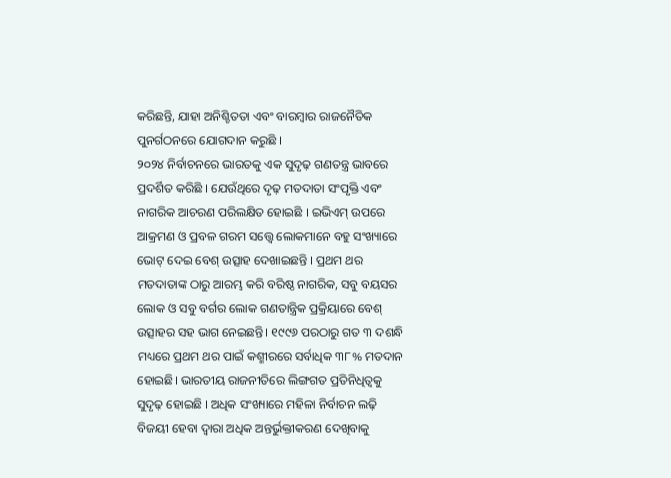କରିଛନ୍ତି, ଯାହା ଅନିଶ୍ଚିତତା ଏବଂ ବାରମ୍ବାର ରାଜନୈତିକ ପୁନର୍ଗଠନରେ ଯୋଗଦାନ କରୁଛି ।
୨୦୨୪ ନିର୍ବାଚନରେ ଭାରତକୁ ଏକ ସୁଦୃଢ଼ ଗଣତନ୍ତ୍ର ଭାବରେ ପ୍ରଦର୍ଶିତ କରିଛି । ଯେଉଁଥିରେ ଦୃଢ଼ ମତଦାତା ସଂପୃକ୍ତି ଏବଂ ନାଗରିକ ଆଚରଣ ପରିଲକ୍ଷିତ ହୋଇଛି । ଇଭିଏମ୍ ଉପରେ ଆକ୍ରମଣ ଓ ପ୍ରବଳ ଗରମ ସତ୍ତ୍ୱେ ଲୋକମାନେ ବହୁ ସଂଖ୍ୟାରେ ଭୋଟ୍ ଦେଇ ବେଶ୍ ଉତ୍ସାହ ଦେଖାଇଛନ୍ତି । ପ୍ରଥମ ଥର ମତଦାତାଙ୍କ ଠାରୁ ଆରମ୍ଭ କରି ବରିଷ୍ଠ ନାଗରିକ, ସବୁ ବୟସର ଲୋକ ଓ ସବୁ ବର୍ଗର ଲୋକ ଗଣତାନ୍ତ୍ରିକ ପ୍ରକ୍ରିୟାରେ ବେଶ୍ ଉତ୍ସାହର ସହ ଭାଗ ନେଇଛନ୍ତି। ୧୯୯୬ ପରଠାରୁ ଗତ ୩ ଦଶନ୍ଧି ମଧ୍ୟରେ ପ୍ରଥମ ଥର ପାଇଁ କଶ୍ମୀରରେ ସର୍ବାଧିକ ୩୮% ମତଦାନ ହୋଇଛି। ଭାରତୀୟ ରାଜନୀତିରେ ଲିଙ୍ଗଗତ ପ୍ରତିନିଧିତ୍ୱକୁ ସୁଦୃଢ଼ ହୋଇଛି । ଅଧିକ ସଂଖ୍ୟାରେ ମହିଳା ନିର୍ବାଚନ ଲଢ଼ି ବିଜୟୀ ହେବା ଦ୍ୱାରା ଅଧିକ ଅନ୍ତର୍ଭୁକ୍ତୀକରଣ ଦେଖିବାକୁ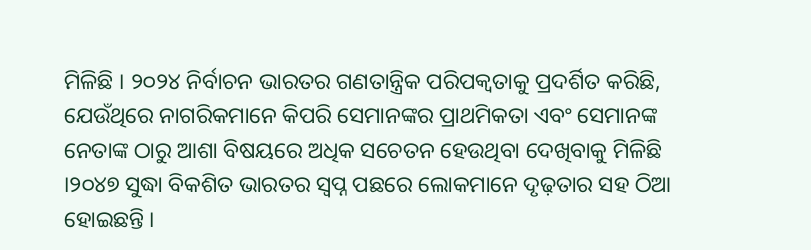ମିଳିଛି । ୨୦୨୪ ନିର୍ବାଚନ ଭାରତର ଗଣତାନ୍ତ୍ରିକ ପରିପକ୍ୱତାକୁ ପ୍ରଦର୍ଶିତ କରିଛି, ଯେଉଁଥିରେ ନାଗରିକମାନେ କିପରି ସେମାନଙ୍କର ପ୍ରାଥମିକତା ଏବଂ ସେମାନଙ୍କ ନେତାଙ୍କ ଠାରୁ ଆଶା ବିଷୟରେ ଅଧିକ ସଚେତନ ହେଉଥିବା ଦେଖିବାକୁ ମିଳିଛି ।୨୦୪୭ ସୁଦ୍ଧା ବିକଶିତ ଭାରତର ସ୍ୱପ୍ନ ପଛରେ ଲୋକମାନେ ଦୃଢ଼ତାର ସହ ଠିଆ ହୋଇଛନ୍ତି ।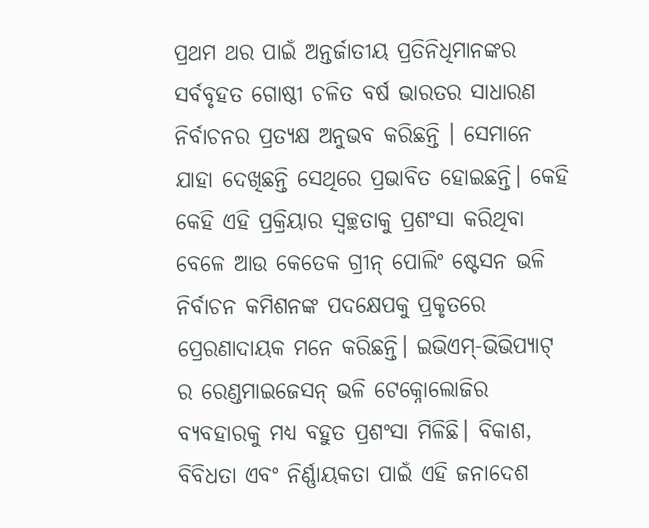ପ୍ରଥମ ଥର ପାଇଁ ଅନ୍ତର୍ଜାତୀୟ ପ୍ରତିନିଧିମାନଙ୍କର ସର୍ବବୃହତ ଗୋଷ୍ଠୀ ଚଳିତ ବର୍ଷ ଭାରତର ସାଧାରଣ ନିର୍ବାଚନର ପ୍ରତ୍ୟକ୍ଷ ଅନୁଭବ କରିଛନ୍ତି । ସେମାନେ ଯାହା ଦେଖିଛନ୍ତି ସେଥିରେ ପ୍ରଭାବିତ ହୋଇଛନ୍ତି। କେହି କେହି ଏହି ପ୍ରକ୍ରିୟାର ସ୍ୱଚ୍ଛତାକୁ ପ୍ରଶଂସା କରିଥିବା ବେଳେ ଆଉ କେତେକ ଗ୍ରୀନ୍ ପୋଲିଂ ଷ୍ଟେସନ ଭଳି ନିର୍ବାଚନ କମିଶନଙ୍କ ପଦକ୍ଷେପକୁ ପ୍ରକୃତରେ ପ୍ରେରଣାଦାୟକ ମନେ କରିଛନ୍ତି। ଇଭିଏମ୍-ଭିଭିପ୍ୟାଟ୍ ର ରେଣ୍ଡମାଇଜେସନ୍ ଭଳି ଟେକ୍ନୋଲୋଜିର ବ୍ୟବହାରକୁ ମଧ୍ୟ ବହୁତ ପ୍ରଶଂସା ମିଳିଛି। ବିକାଶ, ବିବିଧତା ଏବଂ ନିର୍ଣ୍ଣାୟକତା ପାଇଁ ଏହି ଜନାଦେଶ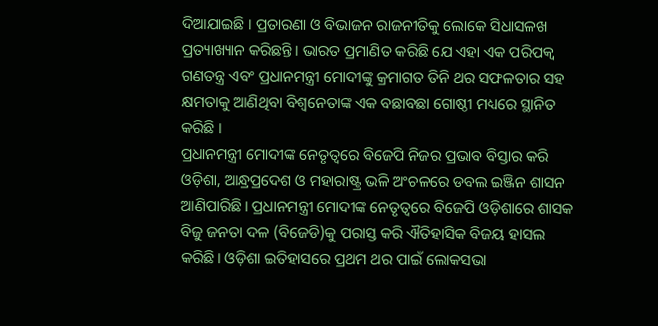ଦିଆଯାଇଛି । ପ୍ରତାରଣା ଓ ବିଭାଜନ ରାଜନୀତିକୁ ଲୋକେ ସିଧାସଳଖ ପ୍ରତ୍ୟାଖ୍ୟାନ କରିଛନ୍ତି। ଭାରତ ପ୍ରମାଣିତ କରିଛି ଯେ ଏହା ଏକ ପରିପକ୍ୱ ଗଣତନ୍ତ୍ର ଏବଂ ପ୍ରଧାନମନ୍ତ୍ରୀ ମୋଦୀଙ୍କୁ କ୍ରମାଗତ ତିନି ଥର ସଫଳତାର ସହ କ୍ଷମତାକୁ ଆଣିଥିବା ବିଶ୍ୱନେତାଙ୍କ ଏକ ବଛାବଛା ଗୋଷ୍ଠୀ ମଧ୍ୟରେ ସ୍ଥାନିତ କରିଛି ।
ପ୍ରଧାନମନ୍ତ୍ରୀ ମୋଦୀଙ୍କ ନେତୃତ୍ୱରେ ବିଜେପି ନିଜର ପ୍ରଭାବ ବିସ୍ତାର କରି ଓଡ଼ିଶା, ଆନ୍ଧ୍ରପ୍ରଦେଶ ଓ ମହାରାଷ୍ଟ୍ର ଭଳି ଅଂଚଳରେ ଡବଲ ଇଞ୍ଜିନ ଶାସନ ଆଣିପାରିଛି। ପ୍ରଧାନମନ୍ତ୍ରୀ ମୋଦୀଙ୍କ ନେତୃତ୍ୱରେ ବିଜେପି ଓଡ଼ିଶାରେ ଶାସକ ବିଜୁ ଜନତା ଦଳ (ବିଜେଡି)କୁ ପରାସ୍ତ କରି ଐତିହାସିକ ବିଜୟ ହାସଲ କରିଛି। ଓଡ଼ିଶା ଇତିହାସରେ ପ୍ରଥମ ଥର ପାଇଁ ଲୋକସଭା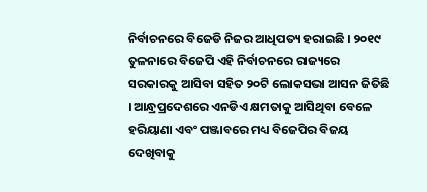ନିର୍ବାଚନରେ ବିଜେଡି ନିଜର ଆଧିପତ୍ୟ ହରାଇଛି । ୨୦୧୯ ତୁଳନାରେ ବିଜେପି ଏହି ନିର୍ବାଚନରେ ରାଜ୍ୟରେ ସରକାରକୁ ଆସିବା ସହିତ ୨୦ଟି ଲୋକସଭା ଆସନ ଜିତିଛି । ଆନ୍ଧ୍ରପ୍ରଦେଶରେ ଏନଡିଏ କ୍ଷମତାକୁ ଆସିଥିବା ବେଳେ ହରିୟାଣା ଏବଂ ପଞ୍ଜାବରେ ମଧ୍ୟ ବିଜେପିର ବିଜୟ ଦେଖିବାକୁ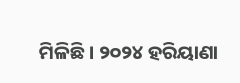ମିଳିଛି । ୨୦୨୪ ହରିୟାଣା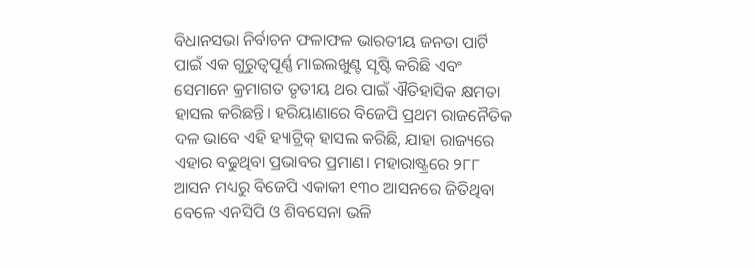ବିଧାନସଭା ନିର୍ବାଚନ ଫଳାଫଳ ଭାରତୀୟ ଜନତା ପାର୍ଟି ପାଇଁ ଏକ ଗୁରୁତ୍ୱପୂର୍ଣ୍ଣ ମାଇଲଖୁଣ୍ଟ ସୃଷ୍ଟି କରିଛି ଏବଂ ସେମାନେ କ୍ରମାଗତ ତୃତୀୟ ଥର ପାଇଁ ଐତିହାସିକ କ୍ଷମତା ହାସଲ କରିଛନ୍ତି। ହରିୟାଣାରେ ବିଜେପି ପ୍ରଥମ ରାଜନୈତିକ ଦଳ ଭାବେ ଏହି ହ୍ୟାଟ୍ରିକ୍ ହାସଲ କରିଛି, ଯାହା ରାଜ୍ୟରେ ଏହାର ବଢୁଥିବା ପ୍ରଭାବର ପ୍ରମାଣ। ମହାରାଷ୍ଟ୍ରରେ ୨୮୮ ଆସନ ମଧ୍ୟରୁ ବିଜେପି ଏକାକୀ ୧୩୦ ଆସନରେ ଜିତିଥିବା ବେଳେ ଏନସିପି ଓ ଶିବସେନା ଭଳି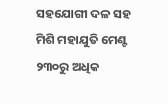ସହଯୋଗୀ ଦଳ ସହ ମିଶି ମହାଯୁତି ମେଣ୍ଟ ୨୩୦ରୁ ଅଧିକ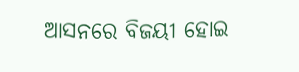ଆସନରେ ବିଜୟୀ ହୋଇ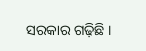ସରକାର ଗଢ଼ିଛି ।